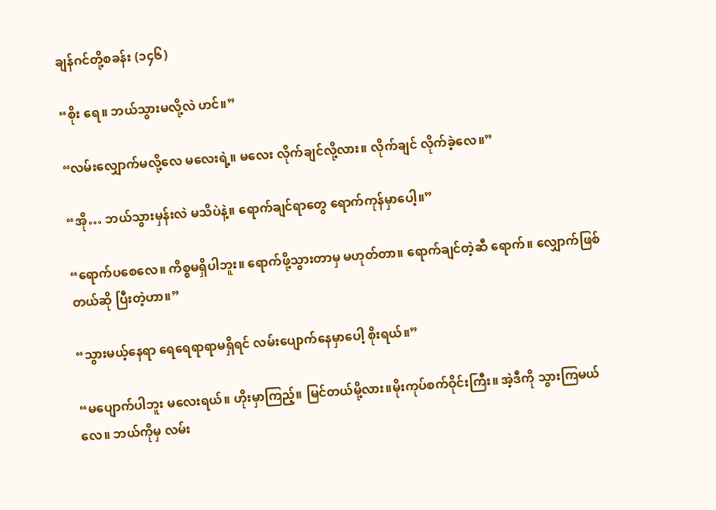ချန်ဂင်တို့စခန်း (၁၄၆)

“စိုး ရေ။ ဘယ်သွားမလို့လဲ ဟင်။”

“လမ်းလျှောက်မလို့လေ မလေးရဲ့။ မလေး လိုက်ချင်လို့လား။ လိုက်ချင် လိုက်ခဲ့လေ။”

“အို… ဘယ်သွားမှန်းလဲ မသိပဲနဲ့။ ရောက်ချင်ရာတွေ ရောက်ကုန်မှာပေါ့။”

“ရောက်ပစေလေ။ ကိစ္စမရှိပါဘူး။ ရောက်ဖို့သွားတာမှ မဟုတ်တာ။ ရောက်ချင်တဲ့ဆီ ရောက်။ လျှောက်ဖြစ်တယ်ဆို ပြီးတဲ့ဟာ။”

“သွားမယ့်နေရာ ရေရေရာရာမရှိရင် လမ်းပျောက်နေမှာပေါ့ စိုးရယ်။”

“မပျောက်ပါဘူး မလေးရယ်။ ဟိုးမှာကြည့်။ မြင်တယ်မို့လား။မိုးကုပ်စက်ဝိုင်းကြီး။ အဲ့ဒီကို သွားကြမယ်လေ။ ဘယ်ကိုမှ လမ်း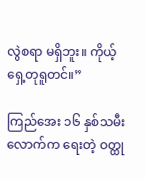လွဲစရာ မရှိဘူး။ ကိုယ့်ရှေ့တုရူတင်။”

ကြည်အေး ၁၆ နှစ်သမီးလောက်က ရေးတဲ့ ဝတ္ထု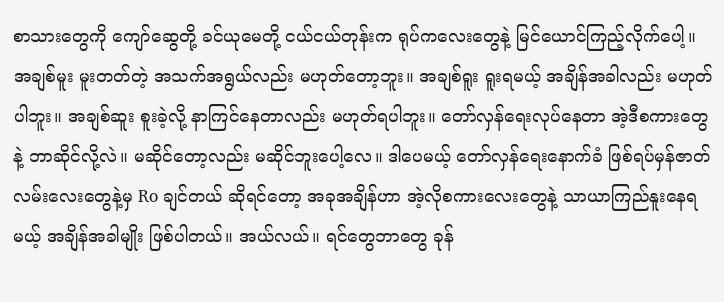စာသားတွေကို ကျော်ဆွေတို့ ခင်ယုမေတို့ ငယ်ငယ်တုန်းက ရုပ်ကလေးတွေနဲ့ မြင်ယောင်ကြည့်လိုက်ပေါ့။ အချစ်မူး မူးတတ်တဲ့ အသက်အရွယ်လည်း မဟုတ်တော့ဘူး။ အချစ်ရူး ရူးရမယ့် အချိန်အခါလည်း မဟုတ်ပါဘူး။ အချစ်ဆူး စူးခဲ့လို့ နာကြင်နေတာလည်း မဟုတ်ရပါဘူး။ တော်လှန်ရေးလုပ်နေတာ အဲ့ဒီစကားတွေနဲ့ ဘာဆိုင်လို့လဲ။ မဆိုင်တော့လည်း မဆိုင်ဘူးပေါ့လေ။ ဒါပေမယ့် တော်လှန်ရေးနောက်ခံ ဖြစ်ရပ်မှန်ဇာတ်လမ်းလေးတွေနဲ့မှ Ro ချင်တယ် ဆိုရင်တော့ အခုအချိန်ဟာ အဲ့လိုစကားလေးတွေနဲ့ သာယာကြည်နူးနေရမယ့် အချိန်အခါမျိုး ဖြစ်ပါတယ်။ အယ်လယ်။ ရင်တွေဘာတွေ ခုန်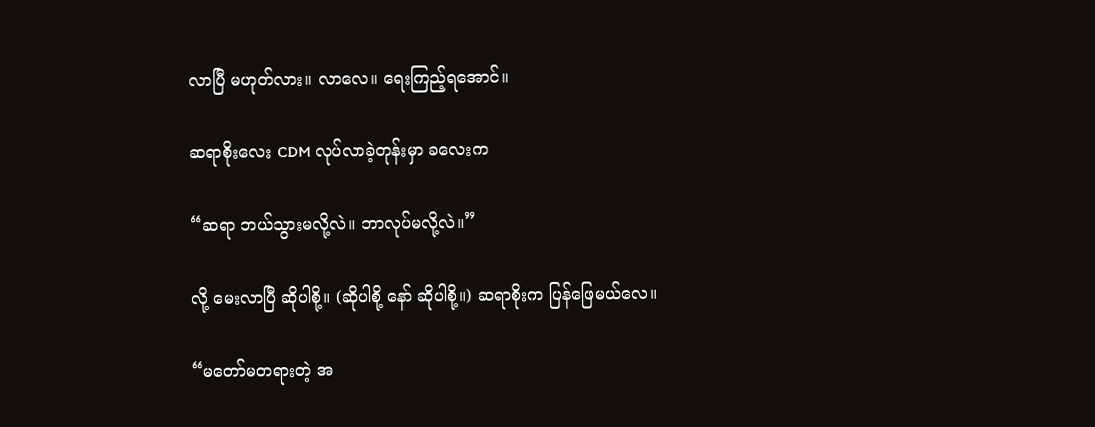လာပြီ မဟုတ်လား။ လာလေ။ ရေးကြည့်ရအောင်။

ဆရာစိုးလေး CDM လုပ်လာခဲ့တုန်းမှာ ခလေးက

“ဆရာ ဘယ်သွားမလို့လဲ။ ဘာလုပ်မလို့လဲ။”

လို့ မေးလာပြီ ဆိုပါစို့။ (ဆိုပါစို့ နော် ဆိုပါစို့။) ဆရာစိုးက ပြန်ဖြေမယ်လေ။

“မတော်မတရားတဲ့ အ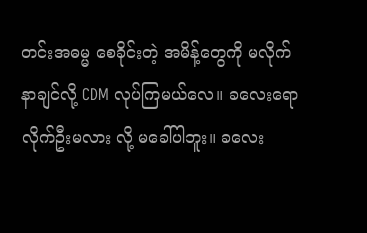တင်းအဓမ္မ စေခိုင်းတဲ့ အမိန့်တွေကို မလိုက်နာချင်လို့ CDM လုပ်ကြမယ်လေ။ ခလေးရော လိုက်ဦးမလား လို့ မခေါ်ပါဘူး။ ခလေး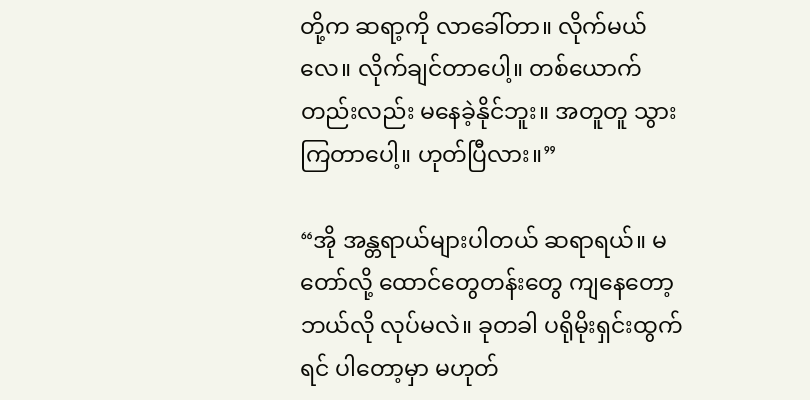တို့က ဆရာ့ကို လာခေါ်တာ။ လိုက်မယ်လေ။ လိုက်ချင်တာပေါ့။ တစ်ယောက်တည်းလည်း မနေခဲ့နိုင်ဘူး။ အတူတူ သွားကြတာပေါ့။ ဟုတ်ပြီလား။”

“အို အန္တရာယ်များပါတယ် ဆရာရယ်။ မတော်လို့ ထောင်တွေတန်းတွေ ကျနေတော့ ဘယ်လို လုပ်မလဲ။ ခုတခါ ပရိုမိုးရှင်းထွက်ရင် ပါတော့မှာ မဟုတ်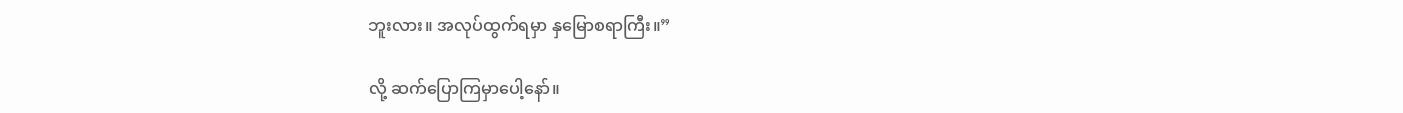ဘူးလား။ အလုပ်ထွက်ရမှာ နှမြောစရာကြီး။”

လို့ ဆက်ပြောကြမှာပေါ့နော်။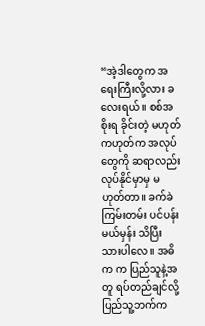“အဲ့ဒါတွေက အရေးကြီးလို့လား ခလေးရယ်။ စစ်အစိုးရ ခိုင်းတဲ့ မဟုတ်ကဟုတ်က အလုပ်တွေကို ဆရာလည်း လုပ်နိုင်မှာမှ မဟုတ်တာ။ ခက်ခဲကြမ်းတမ်း ပင်ပန်းမယ်မှန်း သိပြီးသားပါလေ။ အဓိက က ပြည်သူနဲ့အတူ ရပ်တည်ချင်လို့ ပြည်သူ့ဘက်က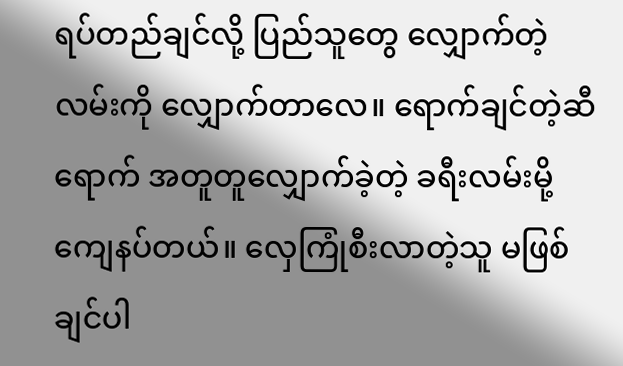ရပ်တည်ချင်လို့ ပြည်သူတွေ လျှောက်တဲ့လမ်းကို လျှောက်တာလေ။ ရောက်ချင်တဲ့ဆီရောက် အတူတူလျှောက်ခဲ့တဲ့ ခရီးလမ်းမို့ ကျေနပ်တယ်။ လှေကြုံစီးလာတဲ့သူ မဖြစ်ချင်ပါ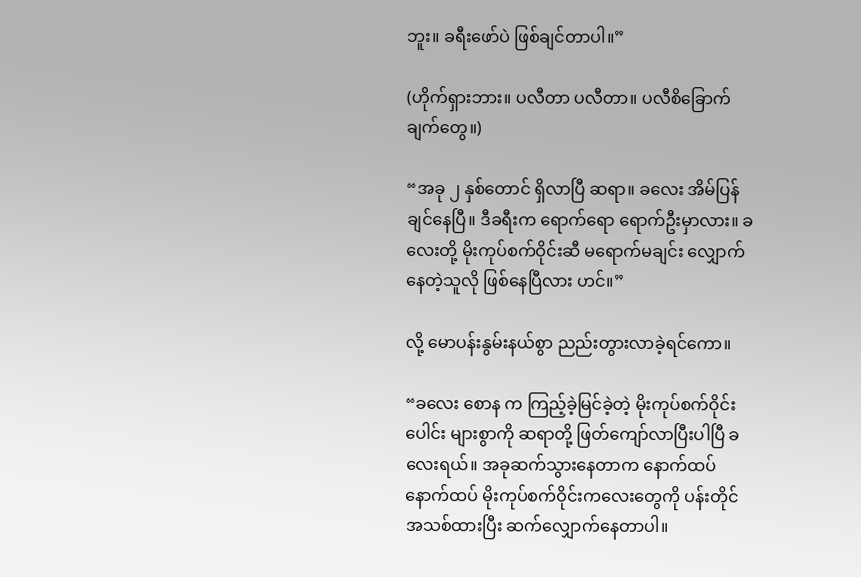ဘူး။ ခရီးဖော်ပဲ ဖြစ်ချင်တာပါ။”

(ဟိုက်ရှားဘား။ ပလီတာ ပလီတာ။ ပလီစိခြောက်ချက်တွေ။)

“အခု ၂ နှစ်တောင် ရှိလာပြီ ဆရာ။ ခလေး အိမ်ပြန်ချင်နေပြီ။ ဒီခရီးက ရောက်ရော ရောက်ဦးမှာလား။ ခလေးတို့ မိုးကုပ်စက်ဝိုင်းဆီ မရောက်မချင်း လျှောက်နေတဲ့သူလို ဖြစ်နေပြီလား ဟင်။”

လို့ မောပန်းနွမ်းနယ်စွာ ညည်းတွားလာခဲ့ရင်ကော။

“ခလေး စောန က ကြည့်ခဲ့မြင်ခဲ့တဲ့ မိုးကုပ်စက်ဝိုင်းပေါင်း များစွာကို ဆရာတို့ ဖြတ်ကျော်လာပြီးပါပြီ ခလေးရယ်။ အခုဆက်သွားနေတာက နောက်ထပ် နောက်ထပ် မိုးကုပ်စက်ဝိုင်းကလေးတွေကို ပန်းတိုင်အသစ်ထားပြီး ဆက်လျှောက်နေတာပါ။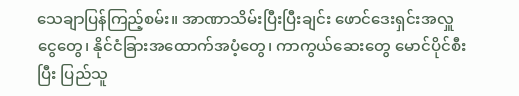သေချာပြန်ကြည့်စမ်း။ အာဏာသိမ်းပြီးပြီးချင်း ဖောင်ဒေးရှင်းအလှူငွေတွေ၊ နိုင်ငံခြားအထောက်အပံ့တွေ၊ ကာကွယ်ဆေးတွေ မောင်ပိုင်စီးပြီး ပြည်သူ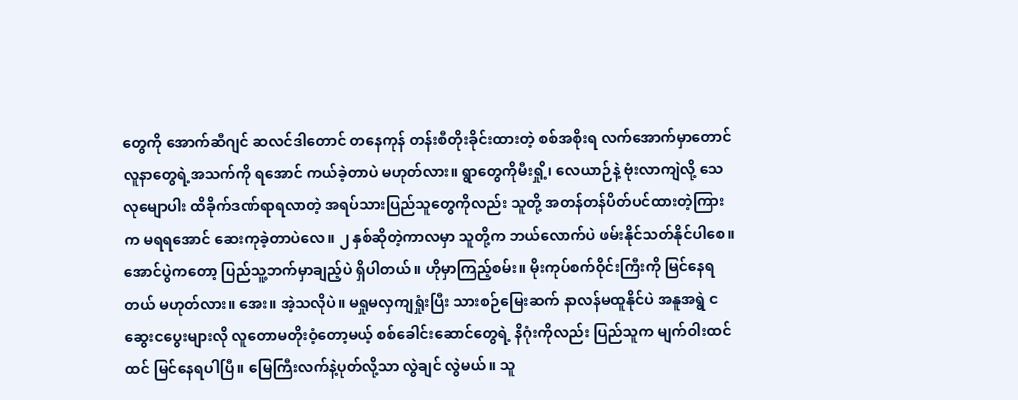တွေကို အောက်ဆီဂျင် ဆလင်ဒါတောင် တနေကုန် တန်းစီတိုးခိုင်းထားတဲ့ စစ်အစိုးရ လက်အောက်မှာတောင် လူနာတွေရဲ့အသက်ကို ရအောင် ကယ်ခဲ့တာပဲ မဟုတ်လား။ ရွာတွေကိုမီးရှို့၊ လေယာဉ်နဲ့ ဗုံးလာကျဲလို့ သေလုမျောပါး ထိခိုက်ဒဏ်ရာရလာတဲ့ အရပ်သားပြည်သူတွေကိုလည်း သူတို့ အတန်တန်ပိတ်ပင်ထားတဲ့ကြားက မရရအောင် ဆေးကုခဲ့တာပဲလေ။ ၂ နှစ်ဆိုတဲ့ကာလမှာ သူတို့က ဘယ်လောက်ပဲ ဖမ်းနိုင်သတ်နိုင်ပါစေ။ အောင်ပွဲကတော့ ပြည်သူ့ဘက်မှာချည့်ပဲ ရှိပါတယ်။ ဟိုမှာကြည့်စမ်း။ မိုးကုပ်စက်ဝိုင်းကြီးကို မြင်နေရတယ် မဟုတ်လား။ အေး။ အဲ့သလိုပဲ။ မရှုမလှကျရှုံးပြီး သားစဉ်မြေးဆက် နာလန်မထူနိုင်ပဲ အနူအရွဲ ငဆွေးငပွေးများလို လူတောမတိုးဝံ့တော့မယ့် စစ်ခေါင်းဆောင်တွေရဲ့ နိဂုံးကိုလည်း ပြည်သူက မျက်ဝါးထင်ထင် မြင်နေရပါပြီ။ မြေကြီးလက်နဲ့ပုတ်လို့သာ လွဲချင် လွဲမယ်။ သူ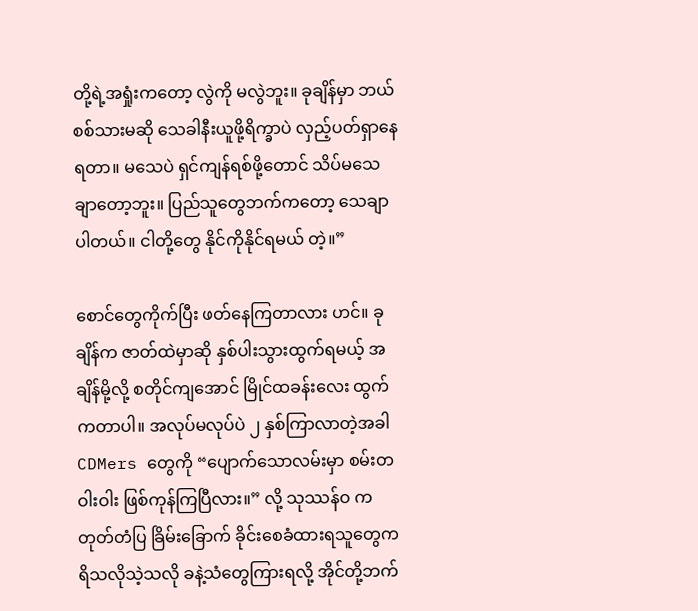တို့ရဲ့အရှုံးကတော့ လွဲကို မလွဲဘူး။ ခုချိန်မှာ ဘယ်စစ်သားမဆို သေခါနီးယူဖို့ရိက္ခာပဲ လှည့်ပတ်ရှာနေရတာ။ မသေပဲ ရှင်ကျန်ရစ်ဖို့တောင် သိပ်မသေချာတော့ဘူး။ ပြည်သူတွေဘက်ကတော့ သေချာပါတယ်။ ငါတို့တွေ နိုင်ကိုနိုင်ရမယ် တဲ့။”

စောင်တွေကိုက်ပြီး ဖတ်နေကြတာလား ဟင်။ ခုချိန်က ဇာတ်ထဲမှာဆို နှစ်ပါးသွားထွက်ရမယ့် အချိန်မို့လို့ စတိုင်ကျအောင် မြိုင်ထခန်းလေး ထွက်ကတာပါ။ အလုပ်မလုပ်ပဲ ၂ နှစ်ကြာလာတဲ့အခါ CDMers တွေကို “ပျောက်သောလမ်းမှာ စမ်းတဝါးဝါး ဖြစ်ကုန်ကြပြီလား။” လို့ သုဿန်ဝ က တုတ်တံပြ ခြိမ်းခြောက် ခိုင်းစေခံထားရသူတွေက ရိသလိုသဲ့သလို ခနဲ့သံတွေကြားရလို့ အိုင်တို့ဘက်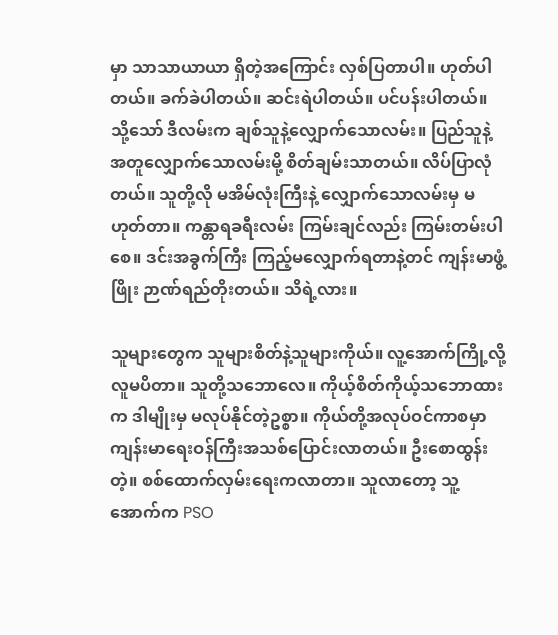မှာ သာသာယာယာ ရှိတဲ့အကြောင်း လှစ်ပြတာပါ။ ဟုတ်ပါတယ်။ ခက်ခဲပါတယ်။ ဆင်းရဲပါတယ်။ ပင်ပန်းပါတယ်။ သို့သော် ဒီလမ်းက ချစ်သူနဲ့လျှောက်သောလမ်း။ ပြည်သူနဲ့အတူလျှောက်သောလမ်းမို့ စိတ်ချမ်းသာတယ်။ လိပ်ပြာလုံတယ်။ သူတို့လို မအိမ်လုံးကြီးနဲ့ လျှောက်သောလမ်းမှ မဟုတ်တာ။ ကန္တာရခရီးလမ်း ကြမ်းချင်လည်း ကြမ်းတမ်းပါစေ။ ဒင်းအခွက်ကြီး ကြည့်မလျှောက်ရတာနဲ့တင် ကျန်းမာဖွံ့ဖြိုး ဉာဏ်ရည်တိုးတယ်။ သိရဲ့လား။

သူများတွေက သူများစိတ်နဲ့သူများကိုယ်။ လူ့အောက်ကြို့လို့ လူမပိတာ။ သူတို့သဘောလေ။ ကိုယ့်စိတ်ကိုယ့်သဘောထားက ဒါမျိုးမှ မလုပ်နိုင်တဲ့ဥစ္စာ။ ကိုယ်တို့အလုပ်ဝင်ကာစမှာ ကျန်းမာရေးဝန်ကြီးအသစ်ပြောင်းလာတယ်။ ဦးစောထွန်း တဲ့။ စစ်ထောက်လှမ်းရေးကလာတာ။ သူလာတော့ သူ့အောက်က PSO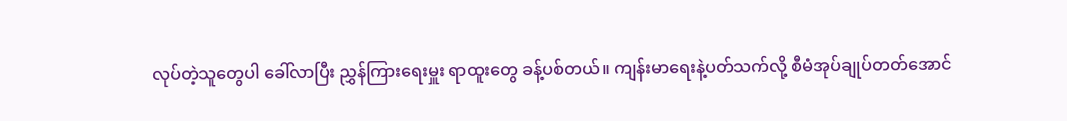လုပ်တဲ့သူတွေပါ ခေါ်လာပြီး ညွှန်ကြားရေးမှူး ရာထူးတွေ ခန့်ပစ်တယ်။ ကျန်းမာရေးနဲ့ပတ်သက်လို့ စီမံအုပ်ချုပ်တတ်အောင်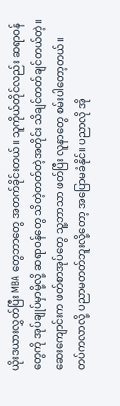ယိုးဒယားလွှတ်ပြီး MBA တွေဘာတွေ အတက်ခိုင်းတယ်။ သူကိုယ်တိုင်လည်း ဆရာဝန်တွေကို အုပ်ချုပ်မှာမို့လို့ ဆရာဝန်တွေ သိတဲ့တတ်တဲ့အတိုင်း သိချင်တတ်ချင်တယ်တဲ့။ ဆေးကျောင်းက ဖတ်စာအုပ်တွေ သူ့ဘာသာ ဖတ်ပြီး လူနာတွေ စမ်းပါတော့တယ်။ တပ်ကလာလို့ ပညာမတတ်ဘူးလို့တော့ အပြောမခံနိုင်။ ပညာလို အို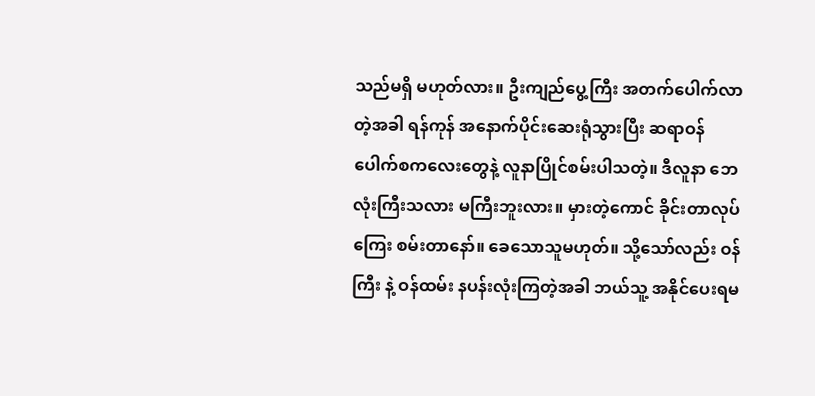သည်မရှိ မဟုတ်လား။ ဦးကျည်ပွေ့ကြီး အတက်ပေါက်လာတဲ့အခါ ရန်ကုန် အနောက်ပိုင်းဆေးရုံသွားပြီး ဆရာဝန်ပေါက်စကလေးတွေနဲ့ လူနာပြိုင်စမ်းပါသတဲ့။ ဒီလူနာ ဘေလုံးကြီးသလား မကြီးဘူးလား။ မှားတဲ့ကောင် ခိုင်းတာလုပ်ကြေး စမ်းတာနော်။ ခေသောသူမဟုတ်။ သို့သော်လည်း ဝန်ကြီး နဲ့ ဝန်ထမ်း နပန်းလုံးကြတဲ့အခါ ဘယ်သူ့ အနိုင်ပေးရမ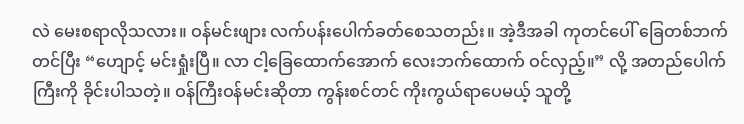လဲ မေးစရာလိုသလား။ ဝန်မင်းဖျား လက်ပန်းပေါက်ခတ်စေသတည်း။ အဲ့ဒီအခါ ကုတင်ပေါ် ခြေတစ်ဘက်တင်ပြီး “ဟျောင့် မင်းရှုံးပြီ။ လာ ငါ့ခြေထောက်အောက် လေးဘက်ထောက် ဝင်လှည့်။” လို့ အတည်ပေါက်ကြီးကို ခိုင်းပါသတဲ့။ ဝန်ကြီးဝန်မင်းဆိုတာ ကွန်းစင်တင် ကိုးကွယ်ရာပေမယ့် သူတို့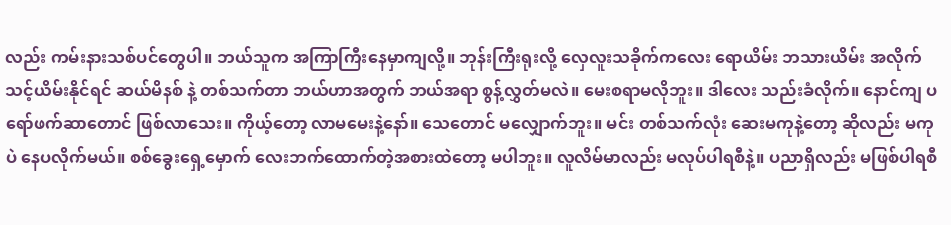လည်း ကမ်းနားသစ်ပင်တွေပါ။ ဘယ်သူက အကြာကြီးနေမှာကျလို့။ ဘုန်းကြီးရုးလို့ လှေလူးသခိုက်ကလေး ရောယိမ်း ဘသားယိမ်း အလိုက်သင့်ယိမ်းနိုင်ရင် ဆယ်မိနစ် နဲ့ တစ်သက်တာ ဘယ်ဟာအတွက် ဘယ်အရာ စွန့်လွှတ်မလဲ။ မေးစရာမလိုဘူး။ ဒါလေး သည်းခံလိုက်။ နောင်ကျ ပရော်ဖက်ဆာတောင် ဖြစ်လာသေး။ ကိုယ့်တော့ လာမမေးနဲ့နော်။ သေတောင် မလျှောက်ဘူး။ မင်း တစ်သက်လုံး ဆေးမကုနဲ့တော့ ဆိုလည်း မကုပဲ နေပလိုက်မယ်။ စစ်ခွေးရှေ့မှောက် လေးဘက်ထောက်တဲ့အစားထဲတော့ မပါဘူး။ လူလိမ်မာလည်း မလုပ်ပါရစီနဲ့။ ပညာရှိလည်း မဖြစ်ပါရစီ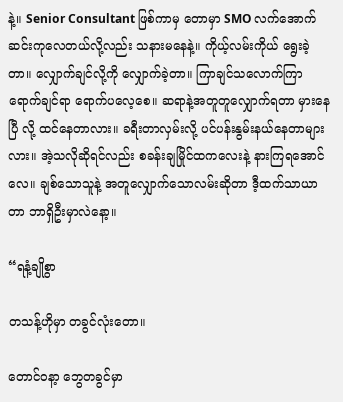နဲ့။ Senior Consultant ဖြစ်ကာမှ တောမှာ SMO လက်အောက် ဆင်းကုလေတယ်လို့လည်း သနားမနေနဲ့။ ကိုယ့်လမ်းကိုယ် ရွေးခဲ့တာ။ လျှောက်ချင်လို့ကို လျှောက်ခဲ့တာ။ ကြာချင်သလောက်ကြာ ရောက်ချင်ရာ ရောက်ပလေ့စေ။ ဆရာနဲ့အတူတူလျှောက်ရတာ မှားနေပြီ လို့ ထင်နေတာလား။ ခရီးတာလှမ်းလို့ ပင်ပန်းနွမ်းနယ်နေတာများလား။ အဲ့သလိုဆိုရင်လည်း စခန်းချမြိုင်ထကလေးနဲ့ နားကြရအောင်လေ။ ချစ်သောသူနဲ့ အတူလျှောက်သောလမ်းဆိုတာ ဒီ့ထက်သာယာတာ ဘာရှိဦးမှာလဲနော့။

“ရနံ့ချိုစွာ

တသန့်ဟိုမှာ တခွင်လုံးတော။

တောင်ဝနာ့ ဘွေတခွင်မှာ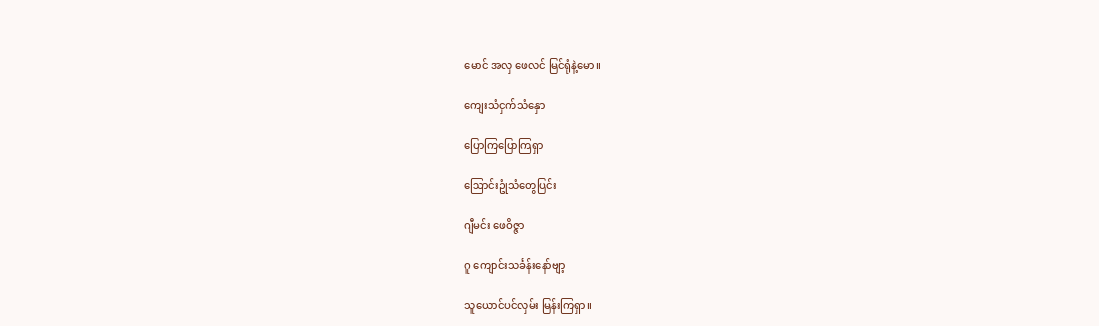မောင် အလှ ဖေလင် မြင်ရုံနဲ့မော။

ကျေးသံငှက်သံနှော

ပြောကြပြောကြရှာ

ဩောင်းဥုံသံတွေပြင်း

ဂျီမင်း ဖေဝိဇ္ဇာ

ဂူ ကျောင်းသင်္ခန်းနော်ဗျာ့

သူယောင်ပင်လှမ်း မြန်းကြရှာ။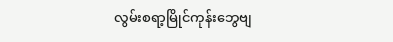လွမ်းစရာ့မြိုင်ကုန်းဘွေဗျ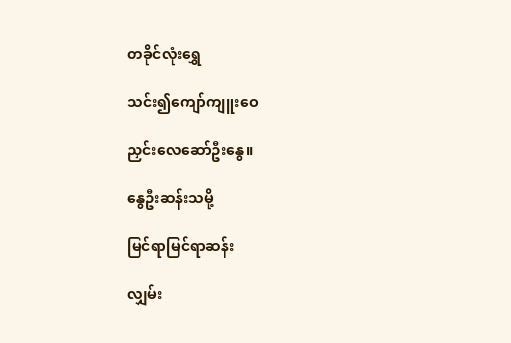တခိုင်လုံးရွှေ

သင်း၍ကျော်ကျူးဝေ

ညှင်းလေဆော်ဦးနွေ။

နွေဦးဆန်းသမို့

မြင်ရာမြင်ရာဆန်း

လျှမ်း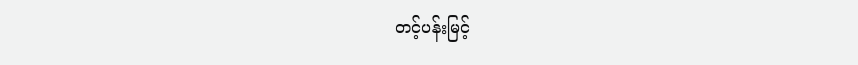တင့်ပန်းမြင့်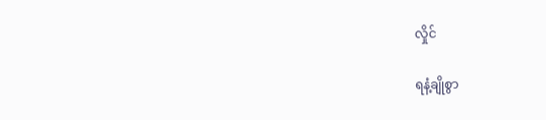လှိုင်

ရနံ့ချိုစွာ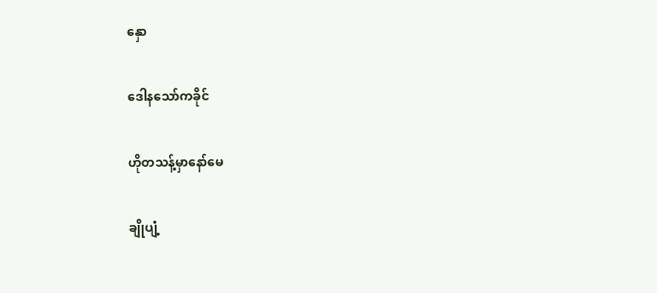နှော

ဒေါနသော်ကခိုင်

ဟိုတသန့်မှာနော်မေ

ချိုပျံ့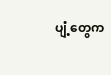ပျံ့တွေက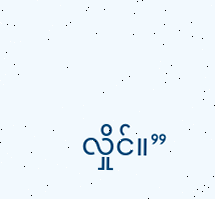လှိုင်။”